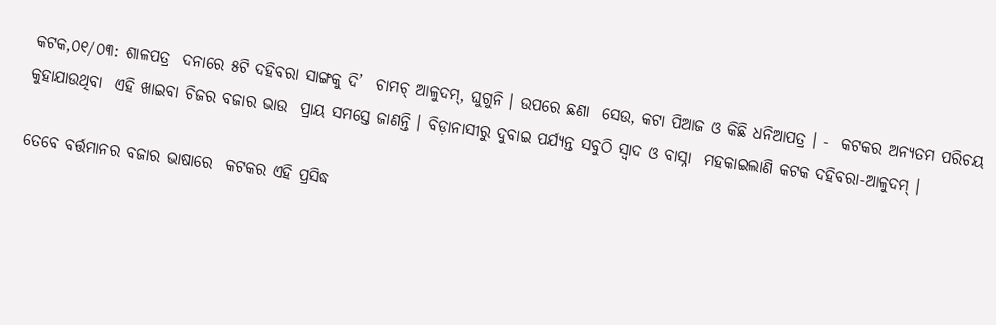କଟକ,୦୧/୦୩: ଶାଳପତ୍ର  ଦନାରେ ୫ଟି ଦହିବରା ସାଙ୍ଗକୁ ଦି’  ଚାମଚ୍‌ ଆଳୁଦମ୍‌, ଘୁଗୁନି । ଉପରେ ଛଣା  ସେଉ, କଟା ପିଆଜ ଓ କିଛି ଧନିଆପତ୍ର । -  କଟକର ଅନ୍ୟତମ ପରିଚୟ କୁହାଯାଉଥିବା  ଏହି ଖାଇବା ଚିଜର ବଜାର ଭାଉ  ପ୍ରାୟ ସମସ୍ତେ ଜାଣନ୍ତି । ବିଡ଼ାନାସୀରୁ ଦୁବାଇ ପର୍ଯ୍ୟନ୍ତ ସବୁଠି ସ୍ୱାଦ ଓ ବାସ୍ନା  ମହକାଇଲାଣି କଟକ ଦହିବରା-ଆଳୁଦମ୍‌ ।

ତେବେ ବର୍ତ୍ତମାନର ବଜାର ଭାଷାରେ  କଟକର ଏହି ପ୍ରସିଦ୍ଧ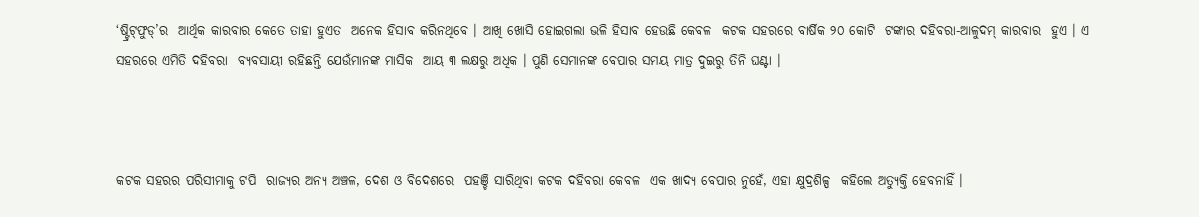‘ଷ୍ଟ୍ରିଟ୍‌ଫୁଡ୍‌’ର  ଆର୍ଥିକ କାରବାର କେତେ ତାହା ହୁଏତ  ଅନେକ ହିସାବ କରିନଥିବେ । ଆଖି ଖୋସି ହୋଇଗଲା ଭଳି ହିସାବ ହେଉଛି କେବଳ  କଟକ ସହରରେ ବାର୍ଷିକ ୨୦ କୋଟି  ଟଙ୍କାର ଦହିବରା-ଆଳୁଦମ୍‌ କାରବାର  ହୁଏ । ଏ ସହରରେ ଏମିତି ଦହିବରା  ବ୍ୟବସାୟୀ ରହିଛନ୍ତି ଯେଉଁମାନଙ୍କ ମାସିକ  ଆୟ ୩ ଲକ୍ଷରୁ ଅଧିକ । ପୁଣି ସେମାନଙ୍କ ବେପାର ସମୟ ମାତ୍ର ଦୁଇରୁ ତିନି ଘଣ୍ଟା ।



କଟକ ସହରର ପରିସୀମାକୁ ଟପି  ରାଜ୍ୟର ଅନ୍ୟ ଅଞ୍ଚଳ, ଦେଶ ଓ ବିଦେଶରେ  ପହଞ୍ଚି ସାରିଥିବା କଟକ ଦହିବରା କେବଳ  ଏକ ଖାଦ୍ୟ ବେପାର ନୁହେଁ, ଏହା କ୍ଷୁଦ୍ରଶିଳ୍ପ  କହିଲେ ଅତ୍ୟୁକ୍ତି ହେବନାହିଁ ।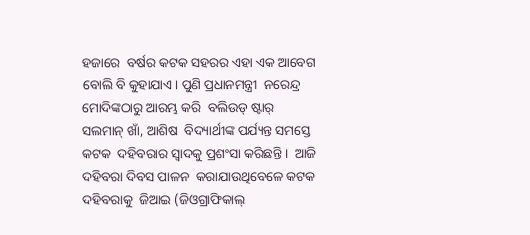ହଜାରେ  ବର୍ଷର କଟକ ସହରର ଏହା ଏକ ଆବେଗ  ବୋଲି ବି କୁହାଯାଏ। ପୁଣି ପ୍ରଧାନମନ୍ତ୍ରୀ  ନରେନ୍ଦ୍ର ମୋଦିଙ୍କଠାରୁ ଆରମ୍ଭ କରି  ବଲିଉଡ୍‌ ଷ୍ଟାର୍‌ ସଲମାନ୍‌ ଖାଁ, ଆଶିଷ  ବିଦ୍ୟାର୍ଥୀଙ୍କ ପର୍ଯ୍ୟନ୍ତ ସମସ୍ତେ କଟକ  ଦହିବରାର ସ୍ୱାଦକୁ ପ୍ରଶଂସା କରିଛନ୍ତି ।  ଆଜି ଦହିବରା ଦିବସ ପାଳନ  କରାଯାଉଥିବେଳେ କଟକ ଦହିବରାକୁ  ଜିଆଇ (ଜିଓଗ୍ରାଫିକାଲ୍‌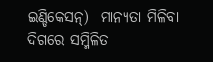ଇଣ୍ଡିକେସନ୍‌)  ମାନ୍ୟତା ମିଳିବା ଦିଗରେ ସମ୍ମିଳିତ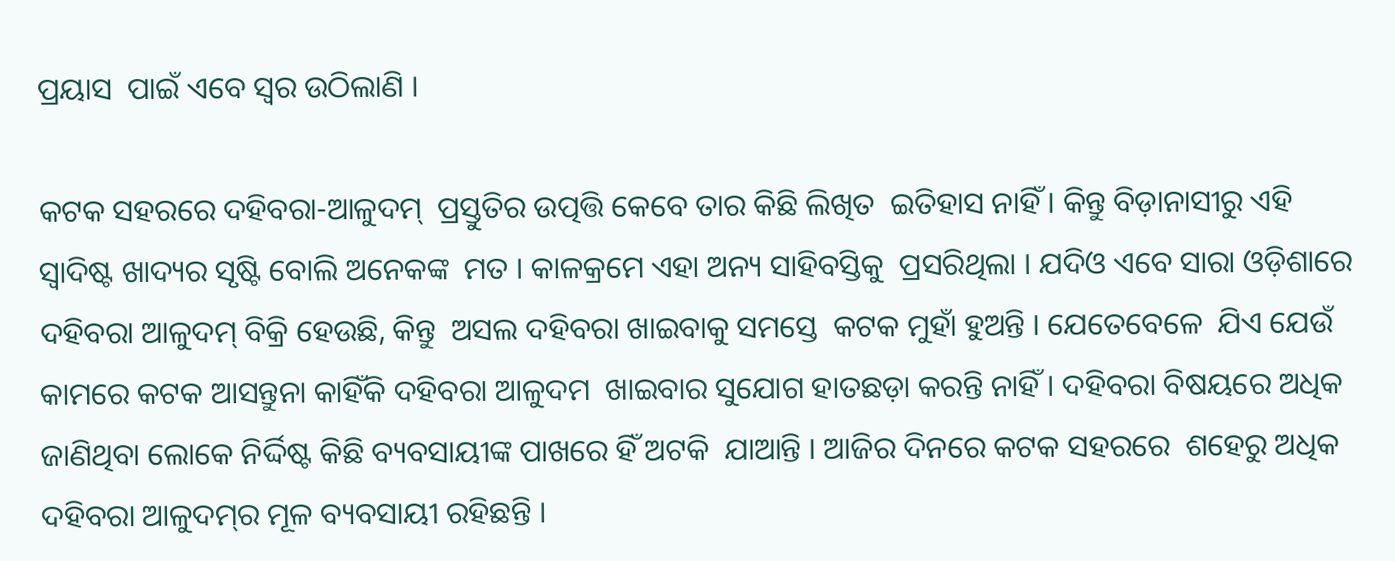ପ୍ରୟାସ  ପାଇଁ ଏବେ ସ୍ୱର ଉଠିଲାଣି ।

କଟକ ସହରରେ ଦହିବରା-ଆଳୁଦମ୍‌  ପ୍ରସ୍ତୁତିର ଉତ୍ପତ୍ତି କେବେ ତାର କିଛି ଲିଖିତ  ଇତିହାସ ନାହିଁ । କିନ୍ତୁ ବିଡ଼ାନାସୀରୁ ଏହି  ସ୍ୱାଦିଷ୍ଟ ଖାଦ୍ୟର ସୃଷ୍ଟି ବୋଲି ଅନେକଙ୍କ  ମତ । କାଳକ୍ରମେ ଏହା ଅନ୍ୟ ସାହିବସ୍ତିକୁ  ପ୍ରସରିଥିଲା । ଯଦିଓ ଏବେ ସାରା ଓଡ଼ିଶାରେ  ଦହିବରା ଆଳୁଦମ୍‌ ବିକ୍ରି ହେଉଛି, କିନ୍ତୁ  ଅସଲ ଦହିବରା ଖାଇବାକୁ ସମସ୍ତେ  କଟକ ମୁହାଁ ହୁଅନ୍ତି । ଯେତେବେଳେ  ଯିଏ ଯେଉଁ କାମରେ କଟକ ଆସନ୍ତୁନା କାହିଁକି ଦହିବରା ଆଳୁଦମ  ଖାଇବାର ସୁଯୋଗ ହାତଛଡ଼ା କରନ୍ତି ନାହିଁ । ଦହିବରା ବିଷୟରେ ଅଧିକ ଜାଣିଥିବା ଲୋକେ ନିର୍ଦ୍ଦିଷ୍ଟ କିଛି ବ୍ୟବସାୟୀଙ୍କ ପାଖରେ ହିଁ ଅଟକି  ଯାଆନ୍ତି । ଆଜିର ଦିନରେ କଟକ ସହରରେ  ଶହେରୁ ଅଧିକ ଦହିବରା ଆଳୁଦମ୍‌ର ମୂଳ ବ୍ୟବସାୟୀ ରହିଛନ୍ତି ।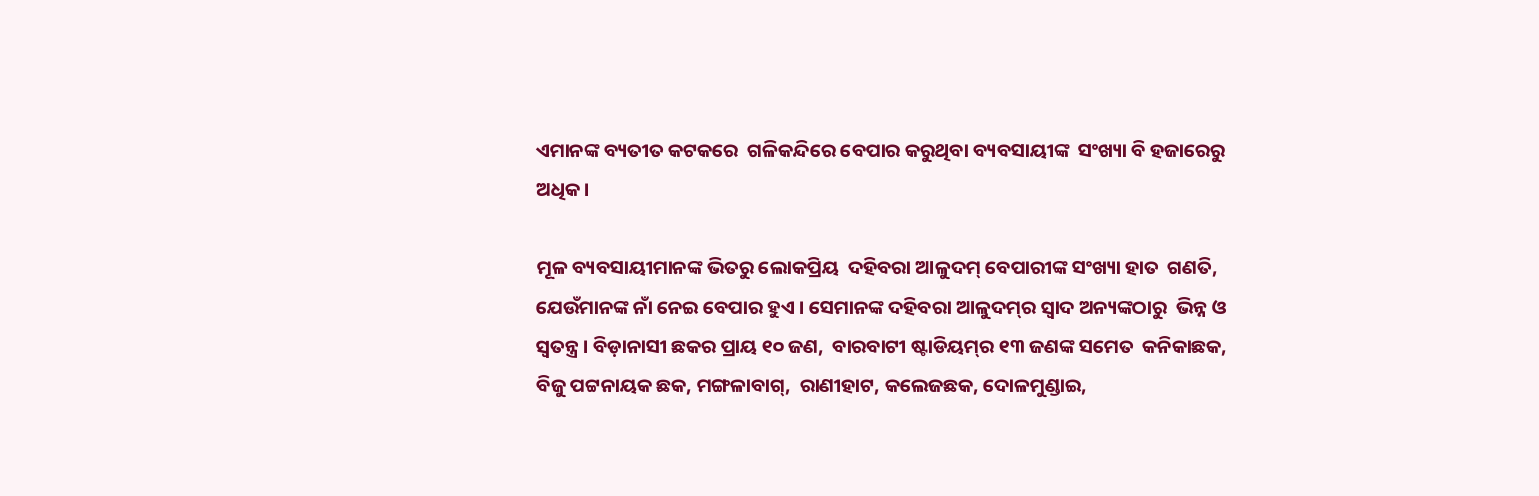ଏମାନଙ୍କ ବ୍ୟତୀତ କଟକରେ  ଗଳିକନ୍ଦିରେ ବେପାର କରୁଥିବା ବ୍ୟବସାୟୀଙ୍କ  ସଂଖ୍ୟା ବି ହଜାରେରୁ ଅଧିକ ।

ମୂଳ ବ୍ୟବସାୟୀମାନଙ୍କ ଭିତରୁ ଲୋକପ୍ରିୟ  ଦହିବରା ଆଳୁଦମ୍‌ ବେପାରୀଙ୍କ ସଂଖ୍ୟା ହାତ  ଗଣତି, ଯେଉଁମାନଙ୍କ ନାଁ ନେଇ ବେପାର ହୁଏ । ସେମାନଙ୍କ ଦହିବରା ଆଳୁଦମ୍‌ର ସ୍ୱାଦ ଅନ୍ୟଙ୍କଠାରୁ  ଭିନ୍ନ ଓ ସ୍ୱତନ୍ତ୍ର । ବିଡ଼ାନାସୀ ଛକର ପ୍ରାୟ ୧୦ ଜଣ,  ବାରବାଟୀ ଷ୍ଟାଡିୟମ୍‌ର ୧୩ ଜଣଙ୍କ ସମେତ  କନିକାଛକ, ବିଜୁ ପଟ୍ଟନାୟକ ଛକ, ମଙ୍ଗଳାବାଗ୍‌,  ରାଣୀହାଟ, କଲେଜଛକ, ଦୋଳମୁଣ୍ଡାଇ,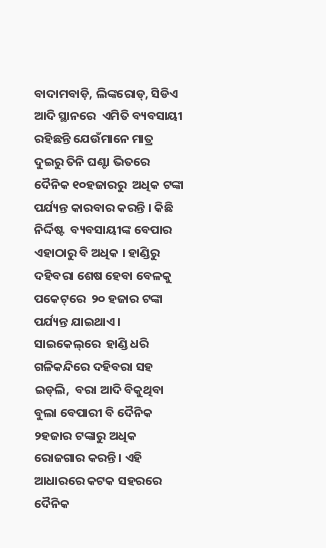ବାଦାମବାଡ଼ି, ଲିଙ୍କରୋଡ୍‌, ସିଡିଏ ଆଦି ସ୍ଥାନରେ  ଏମିତି ବ୍ୟବସାୟୀ ରହିଛନ୍ତି ଯେଉଁମାନେ ମାତ୍ର  ଦୁଇରୁ ତିନି ଘଣ୍ଟା ଭିତରେ ଦୈନିକ ୧୦ହଜାରରୁ  ଅଧିକ ଟଙ୍କା ପର୍ଯ୍ୟନ୍ତ କାରବାର କରନ୍ତି । କିଛି ନିର୍ଦ୍ଦିଷ୍ଟ  ବ୍ୟବସାୟୀଙ୍କ ବେପାର ଏହାଠାରୁ ବି ଅଧିକ । ହାଣ୍ଡିରୁ ଦହିବରା ଶେଷ ହେବା ବେଳକୁ ପକେଟ୍‌ରେ  ୨୦ ହଜାର ଟଙ୍କା ପର୍ଯ୍ୟନ୍ତ ଯାଇଥାଏ । ସାଇକେଲ୍‌ରେ  ହାଣ୍ଡି ଧରି ଗଳିକନ୍ଦିରେ ଦହିବରା ସହ ଇଡ୍‌ଲି,  ବରା ଆଦି ବିକୁଥିବା ବୁଲା ବେପାରୀ ବି ଦୈନିକ  ୨ହଜାର ଟଙ୍କାରୁ ଅଧିକ ରୋଜଗାର କରନ୍ତି । ଏହି  ଆଧାରରେ କଟକ ସହରରେ ଦୈନିକ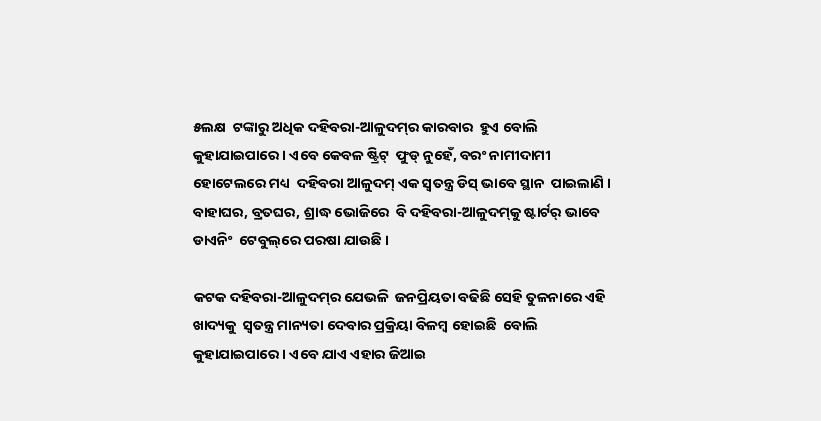୫ଲକ୍ଷ  ଟଙ୍କାରୁ ଅଧିକ ଦହିବରା-ଆଳୁଦମ୍‌ର କାରବାର  ହୁଏ ବୋଲି କୁହାଯାଇପାରେ । ଏବେ କେବଳ ଷ୍ଟ୍ରିଟ୍‌  ଫୁଡ୍‌ ନୁହେଁ, ବରଂ ନାମୀଦାମୀ ହୋଟେଲରେ ମଧ୍ୟ  ଦହିବରା ଆଳୁଦମ୍‌ ଏକ ସ୍ୱତନ୍ତ୍ର ଡିସ୍‌ ଭାବେ ସ୍ଥାନ  ପାଇଲାଣି । ବାହାଘର, ବ୍ରତଘର, ଶ୍ରାଦ୍ଧ ଭୋଜିରେ  ବି ଦହିବରା-ଆଳୁଦମ୍‌କୁ ଷ୍ଟାର୍ଟର୍‌ ଭାବେ ଡାଏନିଂ  ଟେବୁଲ୍‌ରେ ପରଷା ଯାଉଛି ।

କଟକ ଦହିବରା-ଆଳୁଦମ୍‌ର ଯେଭଳି  ଜନପ୍ରିୟତା ବଢିଛି ସେହି ତୁଳନାରେ ଏହି ଖାଦ୍ୟକୁ  ସ୍ୱତନ୍ତ୍ର ମାନ୍ୟତା ଦେବାର ପ୍ରକ୍ରିୟା ବିଳମ୍ବ ହୋଇଛି  ବୋଲି କୁହାଯାଇପାରେ । ଏବେ ଯାଏ ଏହାର ଜିଆଇ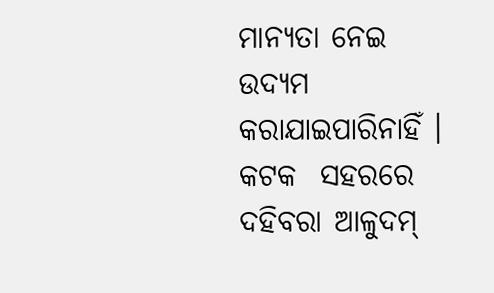ମାନ୍ୟତା ନେଇ ଉଦ୍ୟମ କରାଯାଇପାରିନାହିଁ । କଟକ  ସହରରେ ଦହିବରା ଆଳୁଦମ୍‌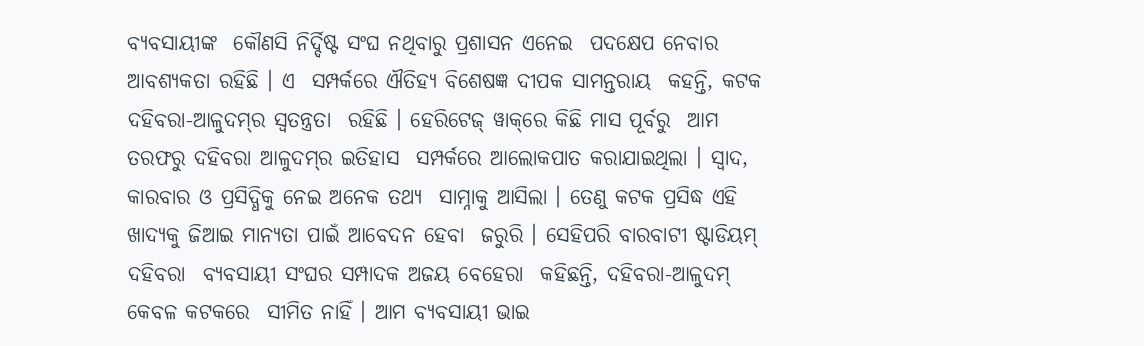ବ୍ୟବସାୟୀଙ୍କ  କୌଣସି ନିର୍ଦ୍ଦିଷ୍ଟ ସଂଘ ନଥିବାରୁ ପ୍ରଶାସନ ଏନେଇ  ପଦକ୍ଷେପ ନେବାର ଆବଶ୍ୟକତା ରହିଛି । ଏ  ସମ୍ପର୍କରେ ଐତିହ୍ୟ ବିଶେଷଜ୍ଞ ଦୀପକ ସାମନ୍ତରାୟ  କହନ୍ତି, କଟକ ଦହିବରା-ଆଳୁଦମ୍‌ର ସ୍ୱତନ୍ତ୍ରତା  ରହିଛି । ହେରିଟେଜ୍‌ ୱାକ୍‌ରେ କିଛି ମାସ ପୂର୍ବରୁ  ଆମ ତରଫରୁ ଦହିବରା ଆଳୁଦମ୍‌ର ଇତିହାସ  ସମ୍ପର୍କରେ ଆଲୋକପାତ କରାଯାଇଥିଲା । ସ୍ୱାଦ,  କାରବାର ଓ ପ୍ରସିଦ୍ଧିକୁ ନେଇ ଅନେକ ତଥ୍ୟ  ସାମ୍ନାକୁ ଆସିଲା । ତେଣୁ କଟକ ପ୍ରସିଦ୍ଧ ଏହି  ଖାଦ୍ୟକୁ ଜିଆଇ ମାନ୍ୟତା ପାଇଁ ଆବେଦନ ହେବା  ଜରୁରି । ସେହିପରି ବାରବାଟୀ ଷ୍ଟାଡିୟମ୍‌ ଦହିବରା  ବ୍ୟବସାୟୀ ସଂଘର ସମ୍ପାଦକ ଅଜୟ ବେହେରା  କହିଛନ୍ତି, ଦହିବରା-ଆଳୁଦମ୍‌ କେବଳ କଟକରେ  ସୀମିତ ନାହିଁ । ଆମ ବ୍ୟବସାୟୀ ଭାଇ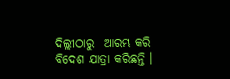ଦିଲ୍ଲୀଠାରୁ  ଆରମ୍ଭ କରି ବିଦେଶ ଯାତ୍ରା କରିଛନ୍ତି ।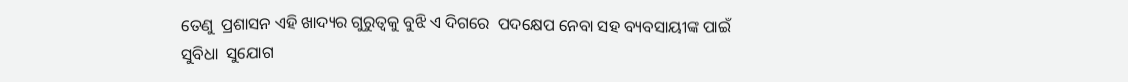ତେଣୁ  ପ୍ରଶାସନ ଏହି ଖାଦ୍ୟର ଗୁରୁତ୍ୱକୁ ବୁଝି ଏ ଦିଗରେ  ପଦକ୍ଷେପ ନେବା ସହ ବ୍ୟବସାୟୀଙ୍କ ପାଇଁ ସୁବିଧା  ସୁଯୋଗ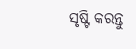ସୃଷ୍ଟି କରନ୍ତୁ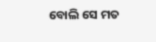ବୋଲି ସେ ମତ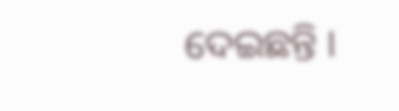ଦେଇଛନ୍ତି ।